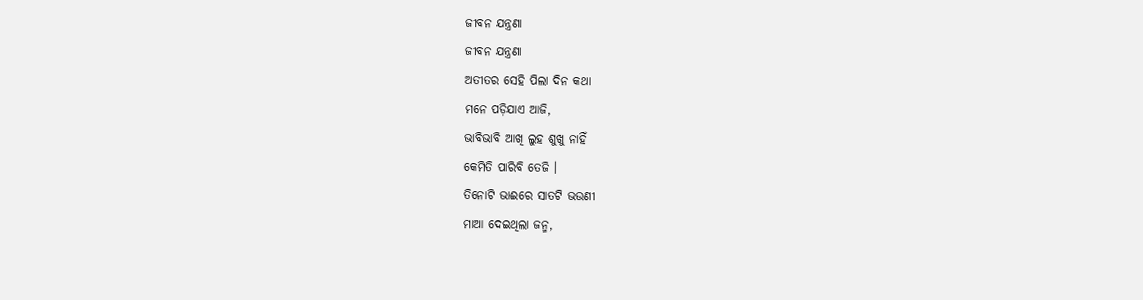ଜୀବନ ଯନ୍ତ୍ରଣା
ଜୀବନ ଯନ୍ତ୍ରଣା
ଅତୀତର ସେହି ପିଲା ଦିନ କଥା
ମନେ ପଡ଼ିଯାଏ ଆଜି,
ଭାବିଭାବି ଆଖି ଲୁହ ଶୁଖୁ ନାହିଁ
କେମିତି ପାରିବି ତେଜି ।
ତିନୋଟି ଭାଈରେ ସାତଟି ଭଉଣୀ
ମାଆ ଦେଇଥିଲା ଜନ୍ମ,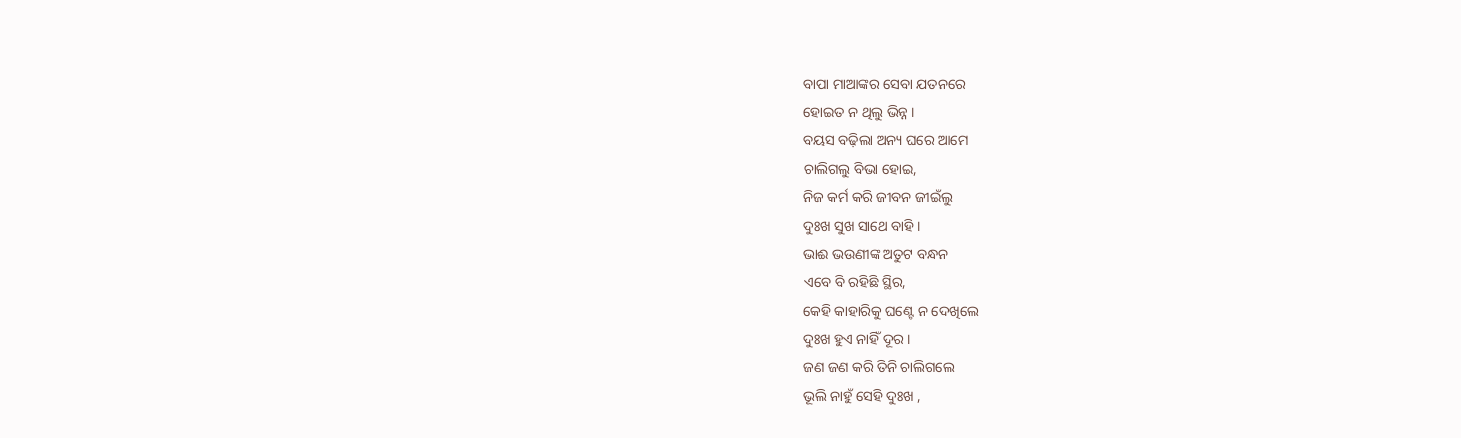ବାପା ମାଆଙ୍କର ସେବା ଯତନରେ
ହୋଇତ ନ ଥିଲୁ ଭିନ୍ନ ।
ବୟସ ବଢ଼ିଲା ଅନ୍ୟ ଘରେ ଆମେ
ଚାଲିଗଲୁ ବିଭା ହୋଇ,
ନିଜ କର୍ମ କରି ଜୀବନ ଜୀଇଁଲୁ
ଦୁଃଖ ସୁଖ ସାଥେ ବାହି ।
ଭାଈ ଭଉଣୀଙ୍କ ଅତୁଟ ବନ୍ଧନ
ଏବେ ବି ରହିଛି ସ୍ଥିର,
କେହି କାହାରିକୁ ଘଣ୍ଟେ ନ ଦେଖିଲେ
ଦୁଃଖ ହୁଏ ନାହିଁ ଦୂର ।
ଜଣ ଜଣ କରି ତିନି ଚାଲିଗଲେ
ଭୂଲି ନାହୁଁ ସେହି ଦୁଃଖ ,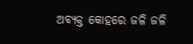ଅବ୍ୟକ୍ତ କୋହରେ ଜଳି ଜଳି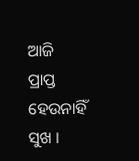ଆଜି
ପ୍ରାପ୍ତ ହେଉନାହିଁ ସୁଖ ।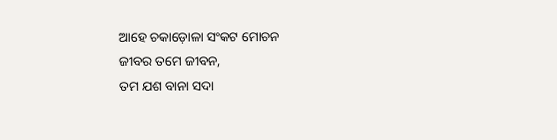ଆହେ ଚକାଡ଼ୋଳା ସଂକଟ ମୋଚନ
ଜୀବର ତମେ ଜୀବନ,
ତମ ଯଶ ବାନା ସଦା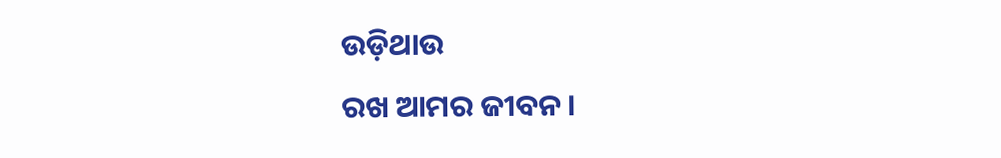ଉଡ଼ିଥାଉ
ରଖ ଆମର ଜୀବନ ।